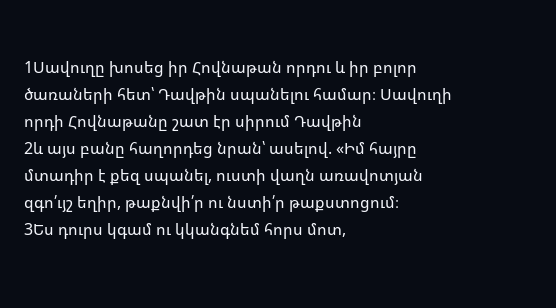1Սավուղը խոսեց իր Հովնաթան որդու և իր բոլոր ծառաների հետ՝ Դավթին սպանելու համար։ Սավուղի որդի Հովնաթանը շատ էր սիրում Դավթին
2և այս բանը հաղորդեց նրան՝ ասելով. «Իմ հայրը մտադիր է քեզ սպանել, ուստի վաղն առավոտյան զգո՛ւյշ եղիր, թաքնվի՛ր ու նստի՛ր թաքստոցում։
3Ես դուրս կգամ ու կկանգնեմ հորս մոտ,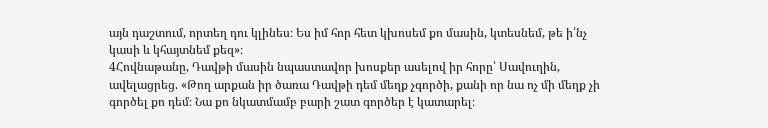այն դաշտում, որտեղ դու կլինես։ Ես իմ հոր հետ կխոսեմ քո մասին, կտեսնեմ, թե ի՛նչ կասի և կհայտնեմ քեզ»։
4Հովնաթանը, Դավթի մասին նպաստավոր խոսքեր ասելով իր հորը՝ Սավուղին, ավելացրեց. «Թող արքան իր ծառա Դավթի դեմ մեղք չգործի, քանի որ նա ոչ մի մեղք չի գործել քո դեմ։ Նա քո նկատմամբ բարի շատ գործեր է կատարել։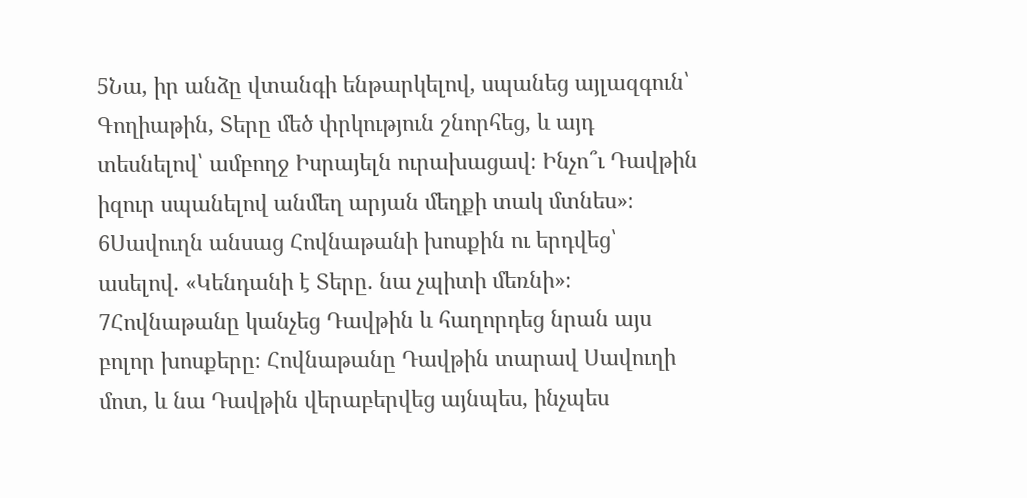5Նա, իր անձը վտանգի ենթարկելով, սպանեց այլազգուն՝ Գողիաթին, Տերը մեծ փրկություն շնորհեց, և այդ տեսնելով՝ ամբողջ Իսրայելն ուրախացավ։ Ինչո՞ւ Դավթին իզուր սպանելով անմեղ արյան մեղքի տակ մտնես»։
6Սավուղն անսաց Հովնաթանի խոսքին ու երդվեց՝ ասելով. «Կենդանի է Տերը. նա չպիտի մեռնի»։
7Հովնաթանը կանչեց Դավթին և հաղորդեց նրան այս բոլոր խոսքերը։ Հովնաթանը Դավթին տարավ Սավուղի մոտ, և նա Դավթին վերաբերվեց այնպես, ինչպես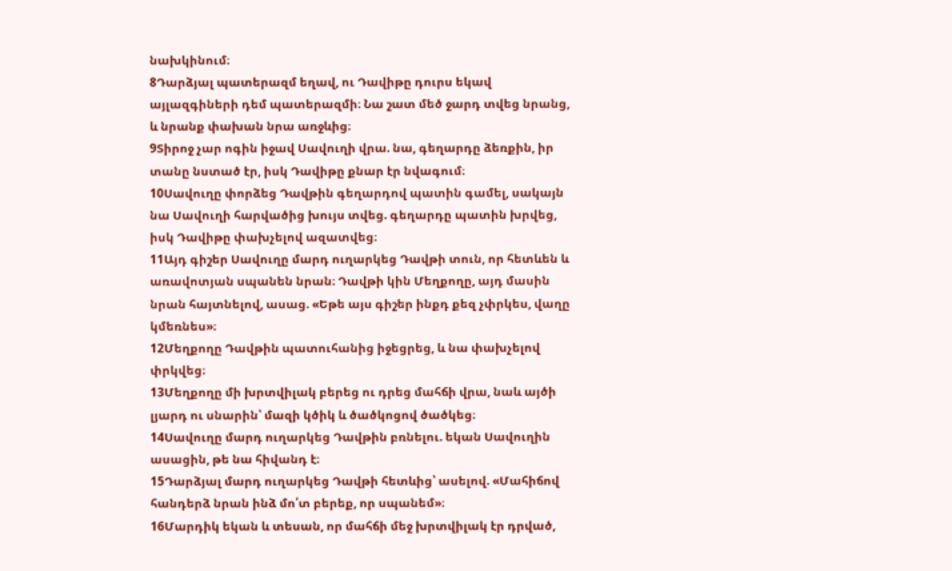նախկինում։
8Դարձյալ պատերազմ եղավ, ու Դավիթը դուրս եկավ այլազգիների դեմ պատերազմի։ Նա շատ մեծ ջարդ տվեց նրանց, և նրանք փախան նրա առջևից։
9Տիրոջ չար ոգին իջավ Սավուղի վրա. նա, գեղարդը ձեռքին, իր տանը նստած էր, իսկ Դավիթը քնար էր նվագում։
10Սավուղը փորձեց Դավթին գեղարդով պատին գամել, սակայն նա Սավուղի հարվածից խույս տվեց. գեղարդը պատին խրվեց, իսկ Դավիթը փախչելով ազատվեց։
11Այդ գիշեր Սավուղը մարդ ուղարկեց Դավթի տուն, որ հետևեն և առավոտյան սպանեն նրան։ Դավթի կին Մեղքողը, այդ մասին նրան հայտնելով, ասաց. «Եթե այս գիշեր ինքդ քեզ չփրկես, վաղը կմեռնես»։
12Մեղքողը Դավթին պատուհանից իջեցրեց, և նա փախչելով փրկվեց։
13Մեղքողը մի խրտվիլակ բերեց ու դրեց մահճի վրա, նաև այծի լյարդ ու սնարին՝ մազի կծիկ և ծածկոցով ծածկեց։
14Սավուղը մարդ ուղարկեց Դավթին բռնելու. եկան Սավուղին ասացին, թե նա հիվանդ է։
15Դարձյալ մարդ ուղարկեց Դավթի հետևից՝ ասելով. «Մահիճով հանդերձ նրան ինձ մո՛տ բերեք, որ սպանեմ»։
16Մարդիկ եկան և տեսան, որ մահճի մեջ խրտվիլակ էր դրված,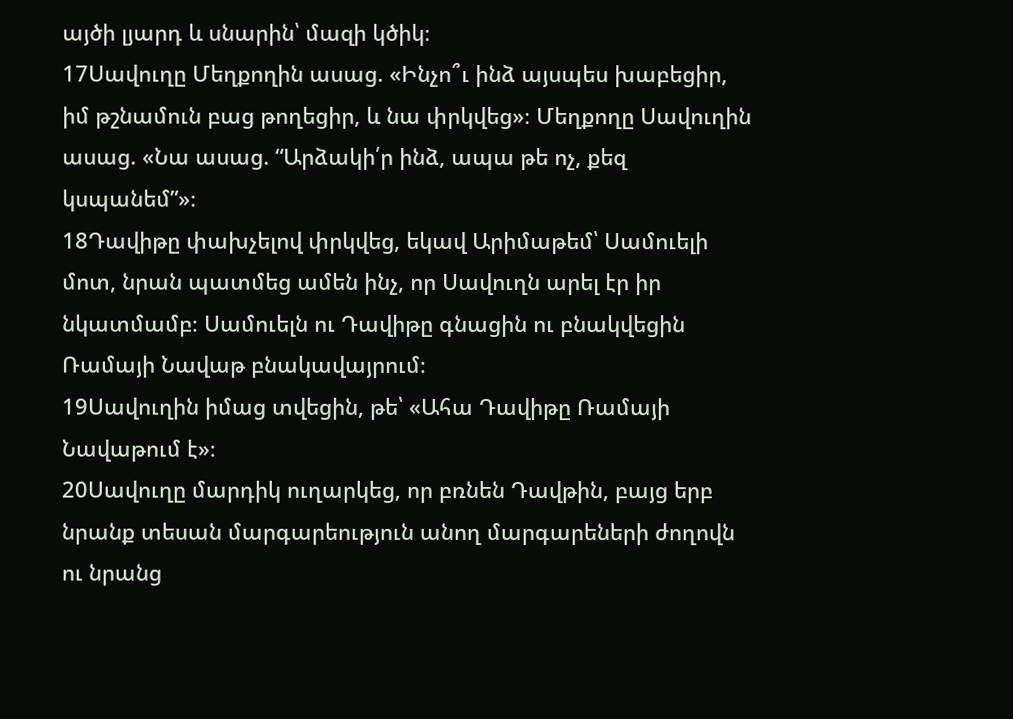այծի լյարդ և սնարին՝ մազի կծիկ։
17Սավուղը Մեղքողին ասաց. «Ինչո՞ւ ինձ այսպես խաբեցիր, իմ թշնամուն բաց թողեցիր, և նա փրկվեց»։ Մեղքողը Սավուղին ասաց. «Նա ասաց. “Արձակի՛ր ինձ, ապա թե ոչ, քեզ կսպանեմ”»։
18Դավիթը փախչելով փրկվեց, եկավ Արիմաթեմ՝ Սամուելի մոտ, նրան պատմեց ամեն ինչ, որ Սավուղն արել էր իր նկատմամբ։ Սամուելն ու Դավիթը գնացին ու բնակվեցին Ռամայի Նավաթ բնակավայրում։
19Սավուղին իմաց տվեցին, թե՝ «Ահա Դավիթը Ռամայի Նավաթում է»։
20Սավուղը մարդիկ ուղարկեց, որ բռնեն Դավթին, բայց երբ նրանք տեսան մարգարեություն անող մարգարեների ժողովն ու նրանց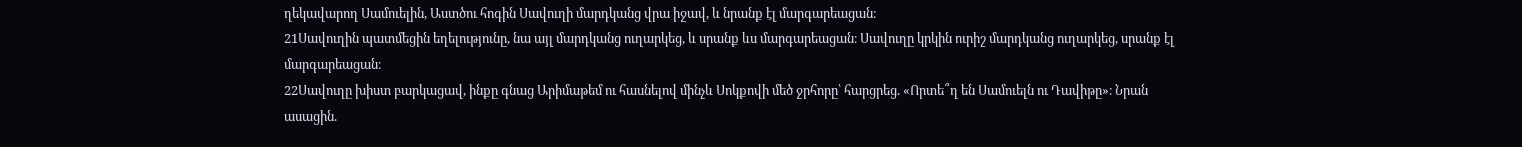ղեկավարող Սամուելին, Աստծու հոգին Սավուղի մարդկանց վրա իջավ, և նրանք էլ մարգարեացան։
21Սավուղին պատմեցին եղելությունը, նա այլ մարդկանց ուղարկեց, և սրանք ևս մարգարեացան։ Սավուղը կրկին ուրիշ մարդկանց ուղարկեց, սրանք էլ մարգարեացան։
22Սավուղը խիստ բարկացավ, ինքը գնաց Արիմաթեմ ու հասնելով մինչև Սոկքովի մեծ ջրհորը՝ հարցրեց. «Որտե՞ղ են Սամուելն ու Դավիթը»։ Նրան ասացին.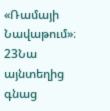«Ռամայի Նավաթում»։
23Նա այնտեղից գնաց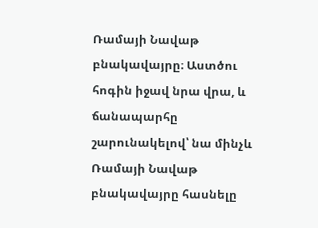Ռամայի Նավաթ բնակավայրը։ Աստծու հոգին իջավ նրա վրա, և ճանապարհը շարունակելով՝ նա մինչև Ռամայի Նավաթ բնակավայրը հասնելը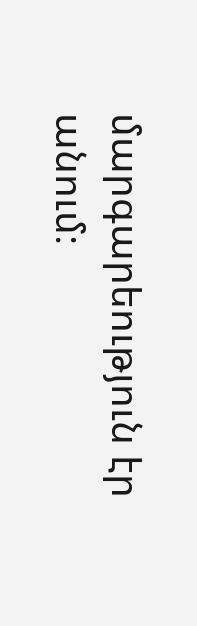մարգարեություն էր անում։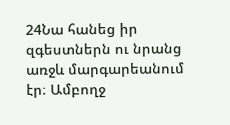24Նա հանեց իր զգեստներն ու նրանց առջև մարգարեանում էր։ Ամբողջ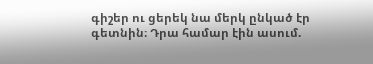գիշեր ու ցերեկ նա մերկ ընկած էր գետնին։ Դրա համար էին ասում.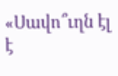«Սավո՞ւղն էլ է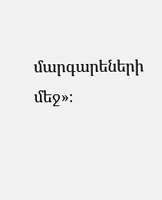մարգարեների մեջ»։